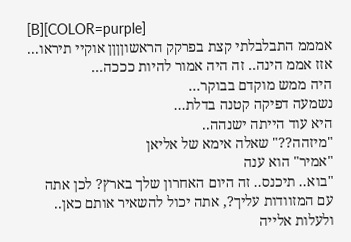[B][COLOR=purple]
אמממ התבלבלתי קצת בפרקק הראשוןןןן אוקיי תיראו...
אזז אממ הינה.. זה היה אמור להיות כככה...
היה ממש מוקדם בבוקר...
נשמעה דפיקה קטנה בדלת...
היא עוד הייתה ישנהה..
"מיזהה??" שאלה אימא של אליאן
"אמיר" הוא ענה
"בוא.. תיכנס.. זה היום האחרון שלך בארץ? לכן אתה עם המזוודות עליך?, אתה יכול להשאיר אותם כאן.. ולעלות אלייה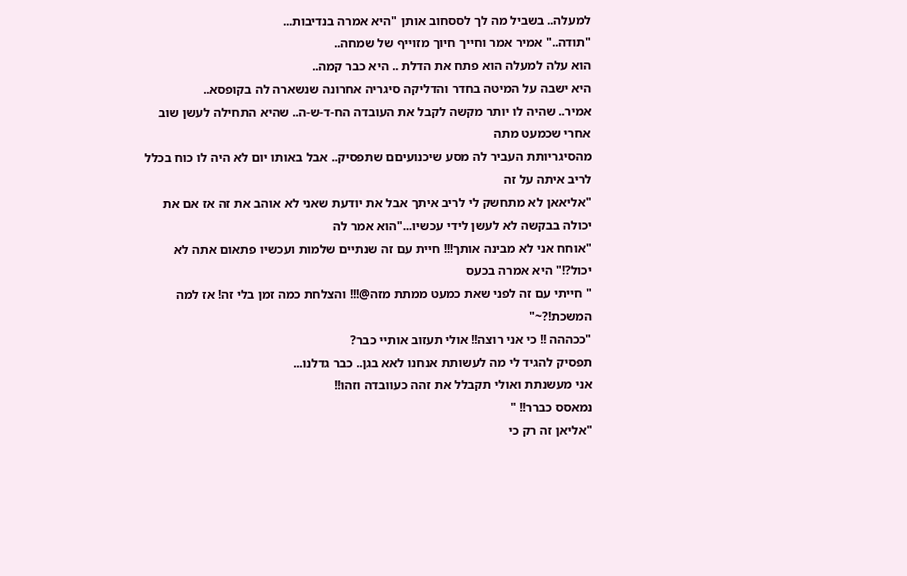למעלה.. בשביל מה לך לססחוב אותן "היא אמרה בנדיבות...
"תודה.." אמיר אמר וחייך חיוך מזוייף של שמחה..
הוא עלה למעלה הוא פתח את הדלת .. היא כבר קמה..
היא ישבה על המיטה בחדר והדליקה סיגריה אחרונה שנשארה לה בקופסא..
אמיר.. שהיה לו יותר מקשה לקבל את העובדה הח-ד-ש-ה.. שהיא התחילה לעשן שוב אחרי שכמעט מתה
מהסיגריותת העביר לה מסע שיכנועיםם שתפסיק.. אבל באותו יום לא היה לו כוח בכלל לריב איתה על זה
"אליאאן לא מתחשק לי לריב איתך אבל את יודעת שאני לא אוהב את זה אז אם את יכולה בבקשה לא לעשן לידי עכשיו..."הוא אמר לה
"אוחח אני לא מבינה אותך!!! חיית עם זה שנתיים שלמות ועכשיו פתאום אתה לא יכול?!" היא אמרה בכעס
" חייתי עם זה לפני שאת כמעט ממתת מזה@!!! והצלחת כמה זמן בלי זה! אז למה המשכת!?~"
"ככההה !! כי אני רוצה!! אולי תעזוב אותיי כבר?
תפסיק להגיד לי מה לעשותת אנחנו לאא בגן.. כבר גדלנו...
אני מעשנתת ואולי תקבלל את זהה כעוובדה וזהו!!
נמאסס כברר!! "
"אליאן זה רק כי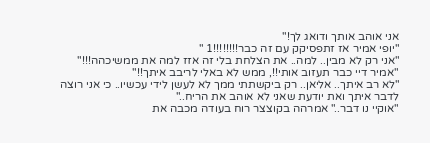אני אוהב אותך ודואג לך!"
"יופי אמיר אז זתפסיקק עם זה כבר!!!!!!!!1 "
"אני רק לא מבין.. למה.. את הצלחת בלי זה אזז למה את ממשיכהה!!!"
"אמיר דיי כבר תעזוב אותי!!, ממש לא באלי לריבב איתך!!"
"לא רב איתך.. אליאן.. רק ביקשתתי ממך לא לעשן לידי עכשיו.. כי אני רוצה לדבר איתך ואת יודעת שאני לא אוהב את הריח.."
"אוקיי נו דבר.." אמרהה בקוצצר רוח בעודה מכבה את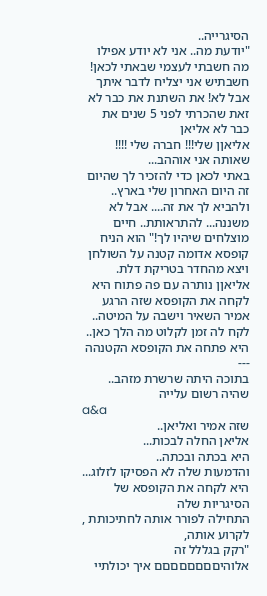הסיגרייה..
"יודעת מה.. אני לא יודע אפילו מה חשבתי לעצמי שבאתי לכאן! חשבתיש אני יצליח לדבר איתך אבל לא! את השתנת את כבר לא זאת שהכרתי לפני 5 שנים את כבר לא אליאן
אליאןן שלי!!! חברה שלי !!!! שאותה אני אוההב...
באתי לכאן כדי להזכיר לך שהיום זה היום האחרון שלי בארץ.. ולהביא לך את זה.... אבל לא משננה... להתראותת.. חיים מוצלחים שיהיו לך!" הוא הניח קופסא אדומה קטנה על השולחן ויצא מהחדר בטריקת דלת.
אליאןן נותרה עם פה פתוח היא לקחה את הקופסא שזה הרגע אמיר השאיר וישבה על המיטה.. לקח לה זמן לקלוט מה הלך כאן..
היא פתחה את הקופסא הקטנהה
---
בתוכה היתה שרשרת מזהב.. שהיה רשום עלייה
a&a
שזה אמיר ואליאן..
אליאן החלה לבכות...
היא בכתה ובכתה..
והדמעות שלה לא הפסיקו לזלוג...
היא לקחה את הקופסא של הסיגריות שלה
התחילה לפורר אותה לחתיכותת , לקרוע אותה,
"רקק בגללל זה אלוהיםםםםםםםם איך יכולתיי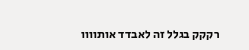רקקק בגלל זה לאבדד אותוווו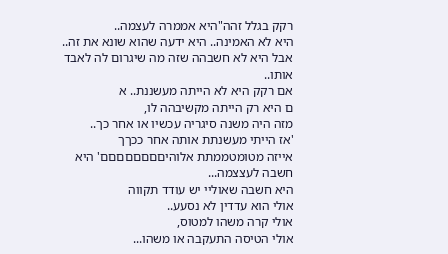רקק בגלל זהה"היא אממרה לעצמה..
היא לא האמינה.. היא ידעה שהוא שונא את זה..
אבל היא לא חשבהה שזה מה שיגרום לה לאבד אותו..
אם רקק היא לא הייתה מעשננת.. א
ם היא רק הייתה מקשיבהה לו,
מזה היה משנה סיגריה עכשיו או אחר כך..
'אז הייתי מעשנתת אותה אחר ככךך
אייזה מטומטממתת אלוהיםםםםםםםם' היא חשבה לעצצמה...
היא חשבה שאוליי יש עודד תקווה
אולי הוא עדדין לא נסעע..
אולי קרה משהו למטוס,
אולי הטיסה התעקבה או משהו...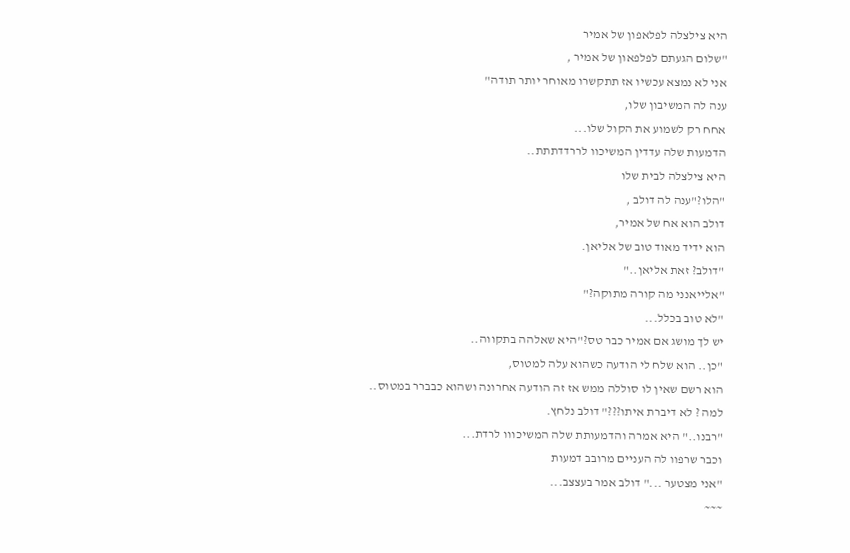היא צילצלה לפלאפון של אמיר
"שלום הגעתם לפלפאון של אמיר ,
אני לא נמצא עכשיו אז תתקשרו מאוחר יותר תודה"
ענה לה המשיבון שלו,
אחח רק לשמוע את הקול שלו...
הדמעות שלה עדדין המשיכוו לררדדתתת..
היא צילצלה לבית שלו
"הלו?"ענה לה דולב ,
דולב הוא אח של אמיר,
הוא ידיד מאוד טוב של אליאן.
"דולב? זאת אליאן.."
"אלייאנני מה קורה מתוקה?"
"לא טוב בכלל...
יש לך מושג אם אמיר כבר טס?"היא שאלהה בתקווה..
"כן.. הוא שלח לי הודעה כשהוא עלה למטוס,
הוא רשם שאין לו סוללה ממש אז זה הודעה אחרונה ושהוא כבברר במטוס..
למה ? לא דיברת איתו???" דולב נלחץ.
"רבנו.." היא אמרה והדמעותת שלה המשיכווו לרדת...
וכבר שרפוו לה העניים מרובב דמעות
"אני מצטער ..." דולב אמר בעצצב...
~~~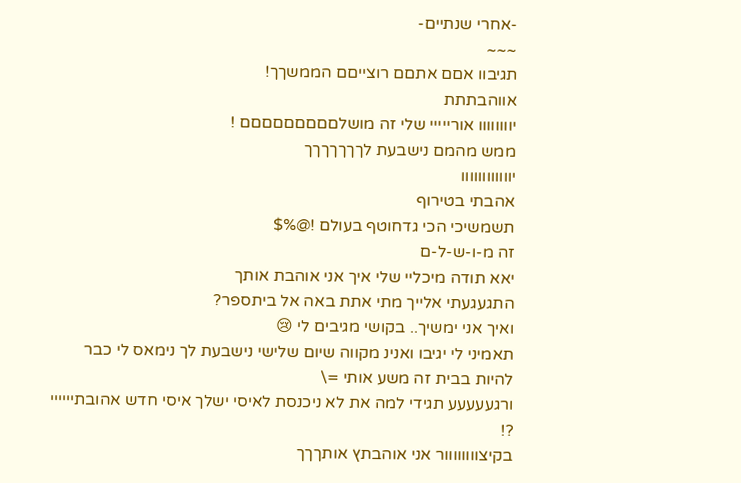-אחרי שנתיים-
~~~
תגיבוו אםם אתםם רוצייםם הממשךך!
אווהבתתת
יוווווווו אורייייי שלי זה מושלםםםםםםםםם !
ממש מהמם נישבעת לךךךךךךך
יוווווווווווו
אהבתי בטירוף
תשמשיכי הכי גדחוטף בעולם !@%$
זה מ-ו-ש-ל-ם
יאא תודה מיכליי שלי איך אני אוהבת אותך
התגעגעתי אלייך מתי אתת באה אל ביתספר?
ואיך אני ימשיך.. בקושי מגיבים לי 😢
תאמיני לי יגיבו ואנינ מקווה שיום שלישי נישבעת לך נימאס לי כבר להיות בבית זה משע אותי =\
ורגעעעעע תגידי למה את לא ניכנסת לאיסי ישלך איסי חדש אהובתיייייי ?!
בקיצוווווווור אני אוהבתץ אותךךך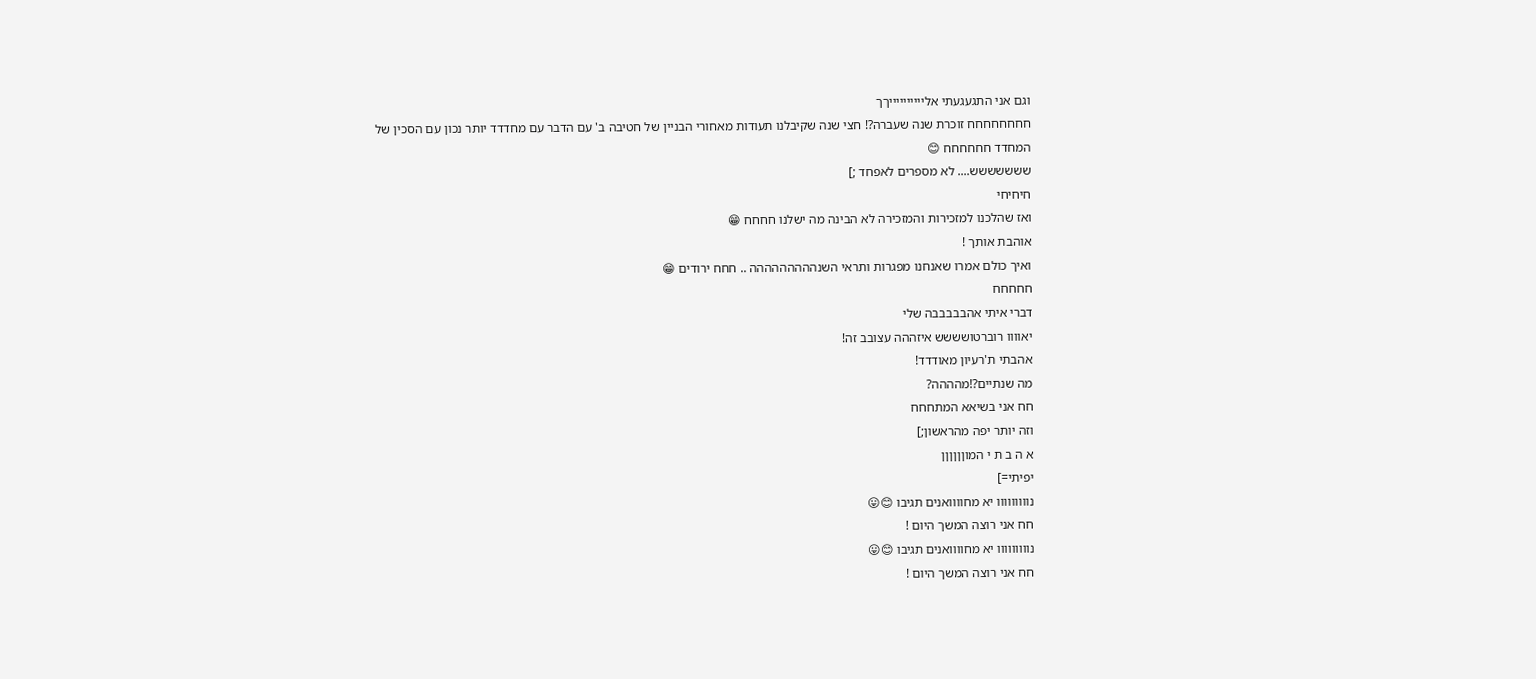וגם אני התגעגעתי אלייייייייייךך
חחחחחחחח זוכרת שנה שעברה?! חצי שנה שקיבלנו תעודות מאחורי הבניין של חטיבה ב' עם הדבר עם מחדדד יותר נכון עם הסכין של המחדד חחחחחח 😊
ששששששש.... לא מספרים לאפחד ;]
חיחיחי
ואז שהלכנו למזכירות והמזכירה לא הבינה מה ישלנו חחחח 😁
אוהבת אותך !
ואיך כולם אמרו שאנחנו מפגרות ותראי השנההההההההה .. חחח ירודים 😁
חחחחח
דברי איתי אהבבבבבה שלי
יאוווו רוברטושששש איזההה עצובב זה!
אהבתי ת'רעיון מאודדד!
מה שנתיים?!מהההה?
חח אני בשיאא המתחחח
וזה יותר יפה מהראשון;]
א ה ב ת י המוןןןןןן
יפיתי=]
נווווווווו יא מחוווואנים תגיבו 😊😛
חח אני רוצה המשך היום !
נווווווווו יא מחוווואנים תגיבו 😊😛
חח אני רוצה המשך היום !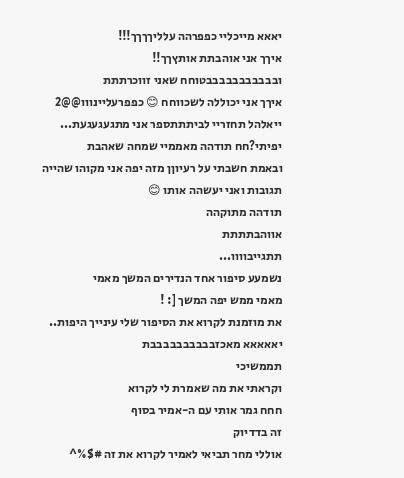יאאא מייכליי כפפרהה עלליךךךך!!!
איךך אני אוהבתת אותץךך!!
ובבבבבבבבבבבטוחח שאני זווכרתתת
איךך אני יכוללה לשכווחח 😊 כפפרעליינווו@@2
ייאלהל תחזריי לביתתתספר אני מתגעגעגעת...
יפיתי?חח תודהה מאממיי שמחה שאהבת
ובאמת חשבתי על רעיוןן מזה יפה אני מקוהו שהייה תגובות ואני יעשהה אותו 😊
תודהה מתוקהה
אווהבתתתת
תתגייבוווו...
נשמעע סיפור אחד הנדירים המשך מאמי
מאמי ממש יפה המשך [: !
את מוזמנת לקרוא את הסיפור שלי עינייך היפות..
יאאאאא מאכזבבבבבבבבבבת
תממשיכי
וקראתי את מה שאמרת לי לקרוא
חחח גמר אותי עם ה-אמיר בסוף
זה בדדיוק
אוללי מחר תביאי לאמיר לקרוא את זה #$%^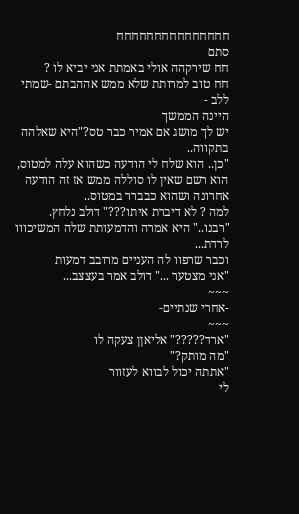חחחחחחחחחחחחחחח
סתם
חח שירקהה אולי באמתת אני יביא לו ?
חח טוב למרותת שלא ממש אההבתם -שמתי ללב -
היינה הממשך
יש לך מושג אם אמיר כבר טס?"היא שאלהה בתקווה..
"כן.. הוא שלח לי הודעה כשהוא עלה למטוס,
הוא רשם שאין לו סוללה ממש אז זה הודעה אחרונה ושהוא כבברר במטוס..
למה ? לא דיברת איתו???" דולב נלחץ.
"רבנו.." היא אמרה והדמעותת שלה המשיכווו לרדת...
וכבר שרפוו לה העניים מרובב דמעות
"אני מצטער ..." דולב אמר בעצצב...
~~~
-אחרי שנתיים-
~~~
"ארד?????" אליאןן צעקה לו
"מה מותק?"
"אתתה יכול לבווא לעזוור
לי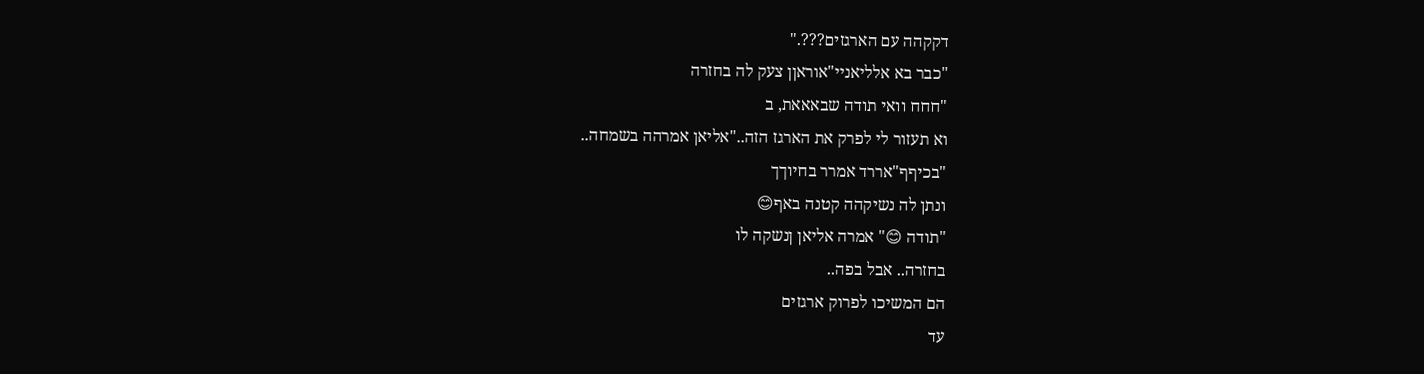דקקהה עם הארגזים???."
"כבר בא אלליאניי"אוראןן צעק לה בחזרה
"חחח וואי תודה שבאאאת, ב
וא תעזור לי לפרק את הארגז הזה.."אליאן אמרהה בשמחה..
"בכיףף"אררד אמרר בחיוךך
ונתן לה נשיקהה קטנה באף😊
"תודה 😊" אמרה אליאן ןנשקה לו
בחזרה.. אבל בפה..
הם המשיכו לפרוק ארגזים
עד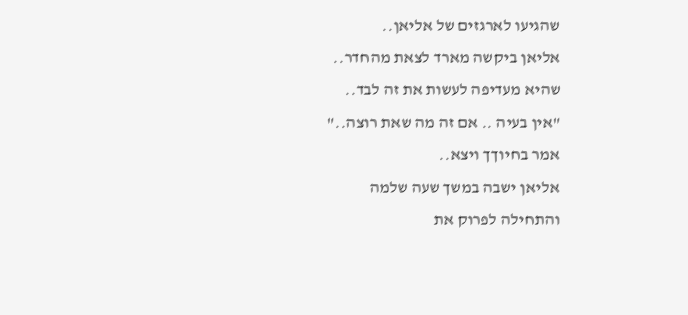שהגיעו לארגזים של אליאן..
אליאן ביקשה מארד לצאת מהחדר..
שהיא מעדיפה לעשות את זה לבד..
"אין בעיה .. אם זה מה שאת רוצה.."
אמר בחיוךך ויצא..
אליאן ישבה במשך שעה שלמה
והתחילה לפרוק את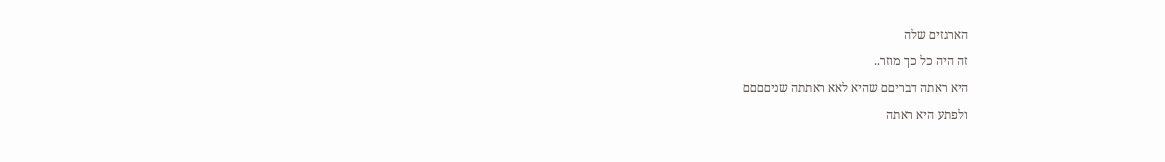הארגזים שלה
זה היה כל כך מוזר..
היא ראתה דבריםם שהיא לאא ראתתה שניםםםם
ולפתע היא ראתה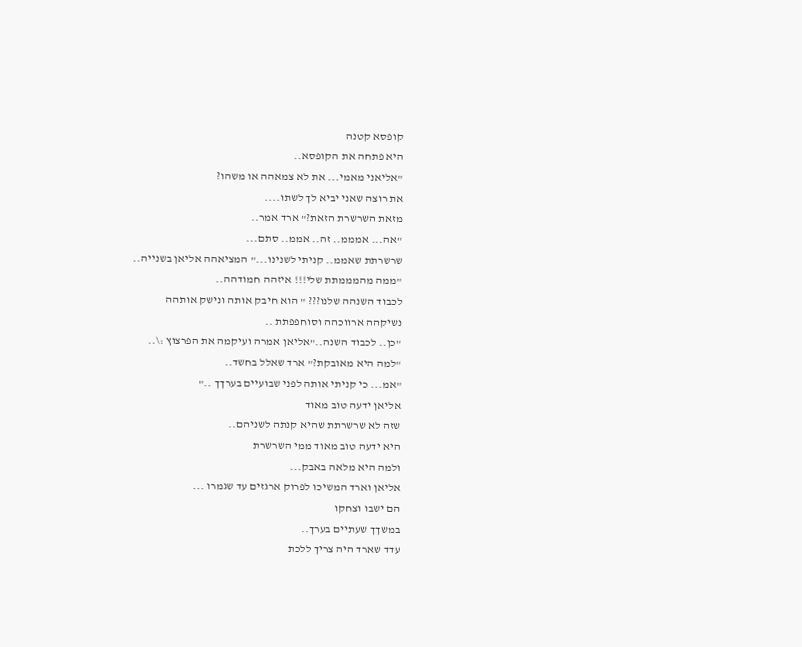קופסא קטנה
היא פתחה את הקופסא..
"אליאני מאמי... את לא צמאהה או משהו?
את רוצה שאני יביא לך לשתו....
מזאת השרשרת הזאת?" ארד אמר..
"אה... אמממ.. זה.. אממ.. סתם...
שרשרתת שאממ.. קניתי לשנינו..." המציאהה אליאן בשנייה..
"ממה מהמממתת שלי!!! איזהה חמודהה..
לכבוד השנהה שלנו??? " הוא חיבק אותה ונישק אותהה
נשיקהה ארווכהה וסוחפפתת ..
"כן.. לכבוד השנה.."אליאן אמרה ועיקמה את הפרצוץ :\..
"למה היא מאובקת?" ארד שאלל בחשד..
"אמ... כי קניתי אותה לפני שבועיים בערךך .."
אליאן ידעה טוב מאוד
שזה לא שרשרתת שהיא קנתה לשניהם..
היא ידעה טוב מאוד ממי השרשרת
ולמה היא מלאה באבק...
אליאן וארד המשיכו לפרוק ארגזים עד שגמרו ...
הם ישבו וצחקו
במשךך שעתיים בערך..
עדד שארד היה צריך ללכת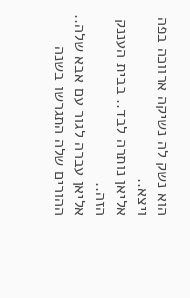הוא נשק לה נשיקה ארווכה בפה ויצא..
אליאן נותרה לבד.. בבית העננק הזה..
אליאן עברה לגור עם אבא שלה..
ההורים שלה התגרשו בשנה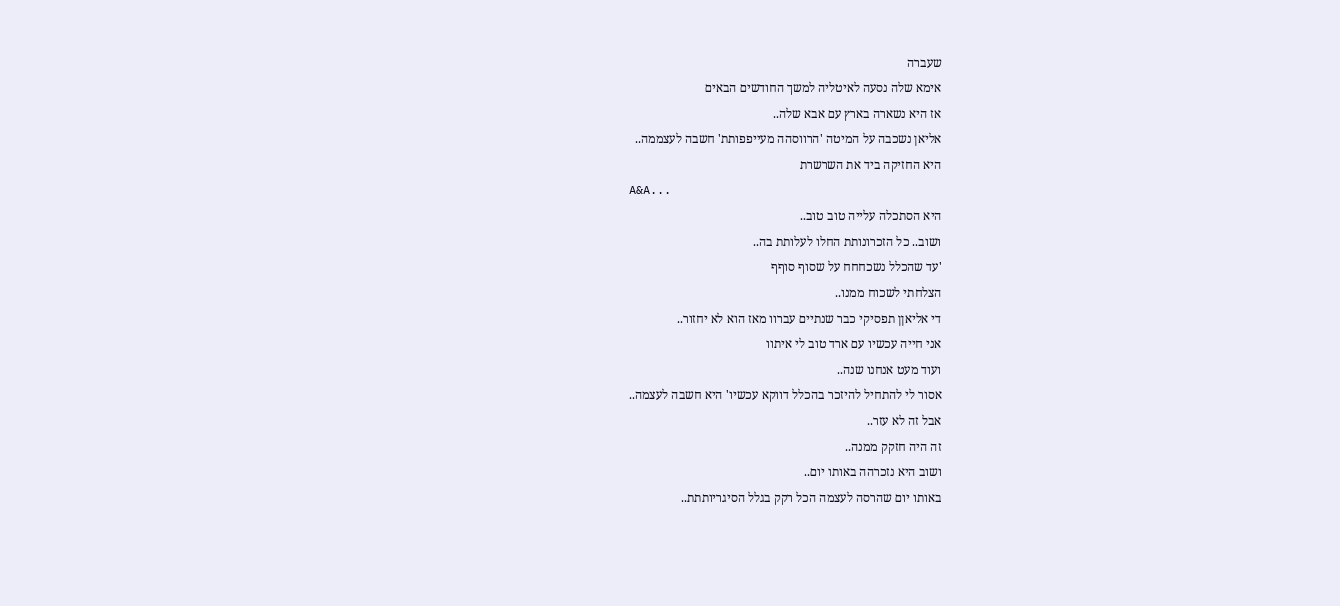שעברה
אימא שלה נסעה לאיטליה למשך החודשים הבאים
אז היא נשארה בארץ עם אבא שלה..
אליאן נשכבה על המיטה 'הרווסהה מעייפפותת' חשבה לעצממה..
היא החזיקה ביד את השרשרת
A&A...
היא הסתכלה עלייה טוב טוב..
ושוב.. כל הזכרונותת החלו לעלותת בה..
'עד שהכלל נשכחחח על שסוף סוףף
הצלחתי לשכוח ממנו..
די אליאןן תפסיקי כבר שנתיים עברוו מאז הוא לא יחזור..
אני חייה עכשיו עם ארד טוב לי איתוו
ועוד מעט אנחנו שנה..
אסור לי להתחיל להיזכר בהכלל דווקא עכשיו' היא חשבה לעצמה..
אבל זה לא עזר..
זה היה חזקק ממנה..
ושוב היא נזכרהה באותו יום..
באותו יום שהרסה לעצמה הכל רקק בגלל הסיגריותתת..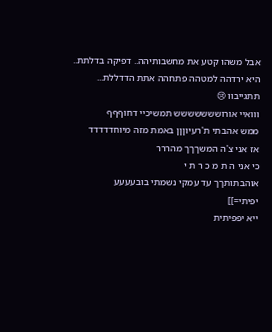אבל משהו קטע את מחשבותיהה.. דפיקה בדלתת..
היא ירדהה למטהה פתחהה אתת הדדללת...
תתגייבוו 😢
ווואיי אורוששששששש תמשיכיי דחוףףף
ממש אהבתי ת'רעיוןןן באמת מזה מיוחדדדדד
אז אני צ'ה המשךךך מהררר
כי אני ה ת מ כ ר ת י
אוהבתותךך עד עמקי נשמתי בובעעעע
יפיתי=]]
ייא יפפיתית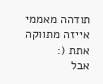תודהה מאממי
אייזה מתווקה אתת (:
אבל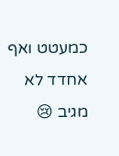כמעטט ואף אחדד לא מגיב 😢